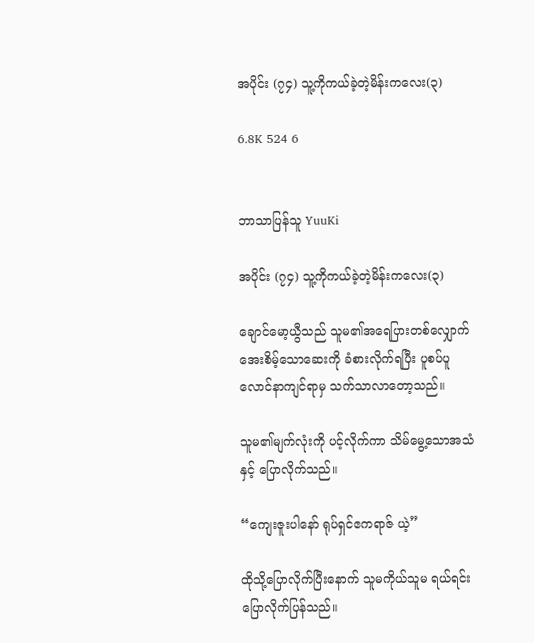အပိုင်း (၇၄) သူ့ကိုကယ်ခဲ့တဲ့မိန်းကလေး(၃)

6.8K 524 6


ဘာသာပြန်သူ YuuKi

အပိုင်း (၇၄) သူ့ကိုကယ်ခဲ့တဲ့မိန်းကလေး(၃)

ချောင်မော့ယွီသည် သူမ၏အရေပြားတစ်လျှောက် အေးစိမ့်သောဆေးကို ခံစားလိုက်ရပြီး ပူစပ်ပူလောင်နာကျင်ရာမှ သက်သာလာတော့သည်။

သူမ၏မျက်လုံးကို ပင့်လိုက်ကာ သိမ်မွေ့သောအသံနှင့် ပြောလိုက်သည်။

“ကျေးဇူးပါနော် ရုပ်ရှင်ဧကရာဇ် ယဲ့”

ထိုသို့ပြောလိုက်ပြီးနောက် သူမကိုယ်သူမ ရယ်ရင်းပြောလိုက်ပြန်သည်။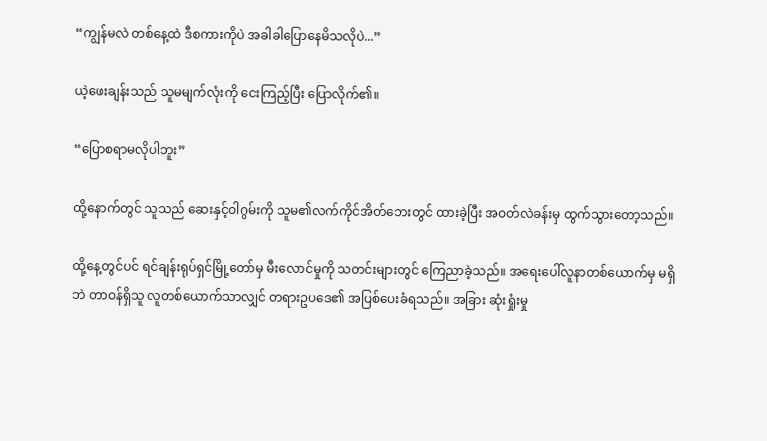“ကျွန်မလဲ တစ်နေ့ထဲ ဒီစကားကိုပဲ အခါခါပြောနေမိသလိုပဲ...”

ယဲ့ဖေးချန်းသည် သူမမျက်လုံးကို ငေးကြည့်ပြီး ပြောလိုက်၏။

“ပြောစရာမလိုပါဘူး”

ထို့နောက်တွင် သူသည် ဆေးနှင့်ဝါဂွမ်းကို သူမ၏လက်ကိုင်အိတ်ဘေးတွင် ထားခဲ့ပြီး အဝတ်လဲခန်းမှ ထွက်သွားတော့သည်။

ထို့နေ့တွင်ပင် ရင်ချန်းရုပ်ရှင်မြို့တော်မှ မီးလောင်မှုကို သတင်းများတွင် ကြေညာခဲ့သည်။ အရေးပေါ်လူနာတစ်ယောက်မှ မရှိဘဲ တာဝန်ရှိသူ လူတစ်ယောက်သာလျှင် တရားဥပဒေ၏ အပြစ်ပေးခံရသည်။ အခြား ဆုံးရှုံးမှု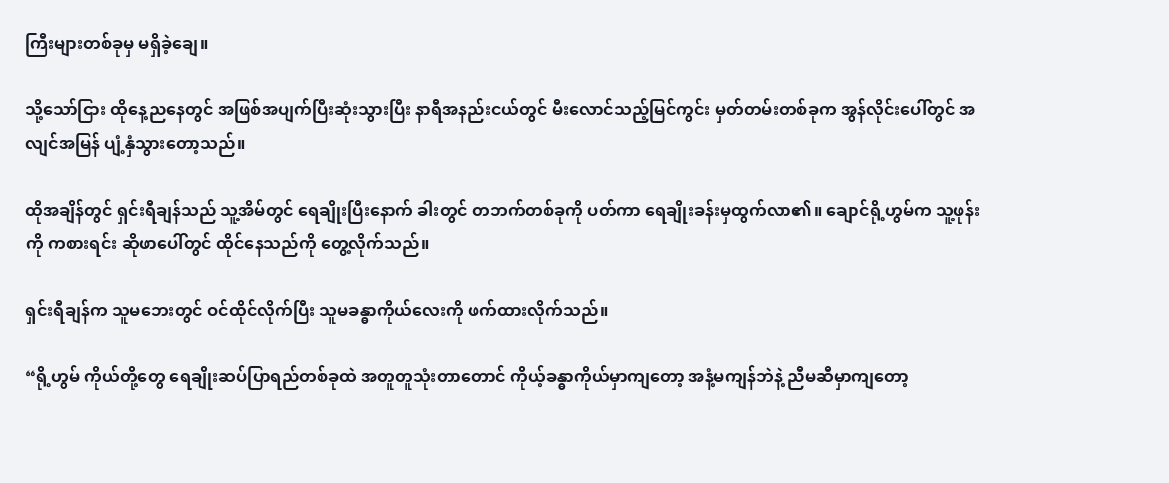ကြီးများတစ်ခုမှ မရှိခဲ့ချေ။

သို့သော်ငြား ထိုနေ့ညနေတွင် အဖြစ်အပျက်ပြီးဆုံးသွားပြီး နာရီအနည်းငယ်တွင် မီးလောင်သည့်မြင်ကွင်း မှတ်တမ်းတစ်ခုက အွန်လိုင်းပေါ်တွင် အလျင်အမြန် ပျံ့နှံသွားတော့သည်။

ထိုအချိန်တွင် ရှင်းရီချန်သည် သူ့အိမ်တွင် ရေချိုးပြီးနောက် ခါးတွင် တဘက်တစ်ခုကို ပတ်ကာ ရေချိုးခန်းမှထွက်လာ၏။ ချောင်ရို့ဟွမ်က သူ့ဖုန်းကို ကစားရင်း ဆိုဖာပေါ်တွင် ထိုင်နေသည်ကို တွေ့လိုက်သည်။

ရှင်းရီချန်က သူမဘေးတွင် ဝင်ထိုင်လိုက်ပြီး သူမခန္ဓာကိုယ်လေးကို ဖက်ထားလိုက်သည်။

“ရို့ဟွမ် ကိုယ်တို့တွေ ရေချိုးဆပ်ပြာရည်တစ်ခုထဲ အတူတူသုံးတာတောင် ကိုယ့်ခန္ဓာကိုယ်မှာကျတော့ အနံ့မကျန်ဘဲနဲ့ ညီမဆီမှာကျတော့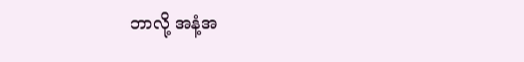ဘာလို့ အနံ့အ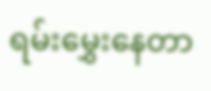ရမ်းမွှေးနေတာ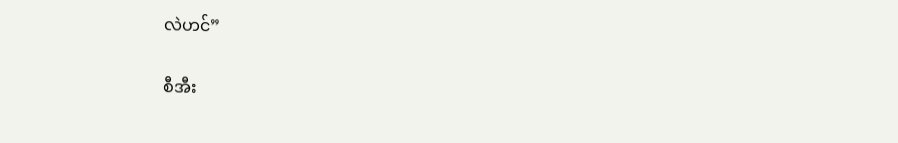လဲဟင်”

စီအီး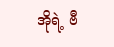အိုရဲ့ ဗီ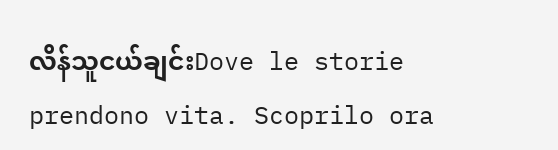လိန်သူငယ်ချင်းDove le storie prendono vita. Scoprilo ora